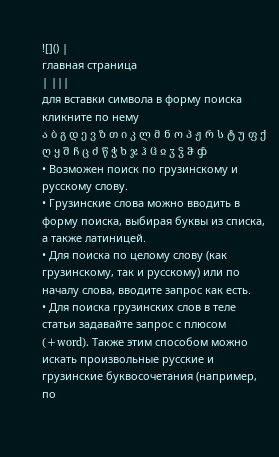![]() |
главная страница
| |||
для вставки символа в форму поиска кликните по нему
ა ბ გ დ ე ვ ზ თ ი კ ლ მ ნ ო პ ჟ რ ს ტ უ ფ ქ ღ ყ შ ჩ ც ძ წ ჭ ხ ჯ ჰ ჱ ჲ ჳ ჴ ჵ ჶ
• Возможен поиск по грузинскому и русскому слову.
• Грузинские слова можно вводить в форму поиска, выбирая буквы из списка, а также латиницей.
• Для поиска по целому слову (как грузинскому, так и русскому) или по началу слова, вводите запрос как есть.
• Для поиска грузинских слов в теле статьи задавайте запрос с плюсом (+word). Также этим способом можно искать произвольные русские и грузинские буквосочетания (например, по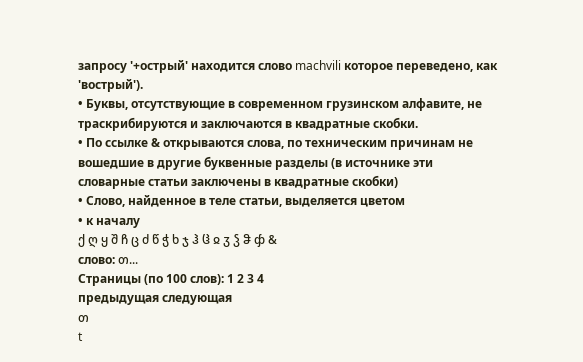запросу '+острый' находится слово machvili которое переведено, как 'вострый').
• Буквы, отсутствующие в современном грузинском алфавите, не траскрибируются и заключаются в квадратные скобки.
• По ссылке & открываются слова, по техническим причинам не вошедшие в другие буквенные разделы (в источнике эти словарные статьи заключены в квадратные скобки)
• Слово, найденное в теле статьи, выделяется цветом
• к началу
ქ ღ ყ შ ჩ ც ძ წ ჭ ხ ჯ ჰ ჱ ჲ ჳ ჴ ჵ ჶ &
слово: თ...
Страницы (по 100 слов): 1 2 3 4
предыдущая следующая
თ
t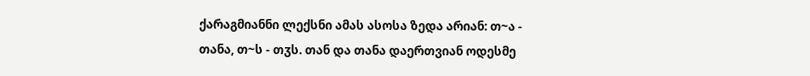ქარაგმიანნი ლექსნი ამას ასოსა ზედა არიან: თ~ა - თანა, თ~ს - თჳს. თან და თანა დაერთვიან ოდესმე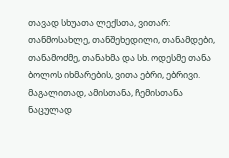თავად სხუათა ლექსთა, ვითარ: თანმოსახლე, თანშეხედილი, თანამდები, თანამოძმე, თანახმა და სხ. ოდესმე თანა ბოლოს იხმარების, ვითა ებრი, ებრივი. მაგალითად, ამისთანა, ჩემისთანა ნაცულად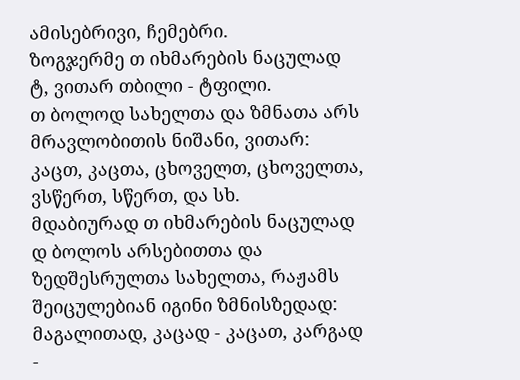ამისებრივი, ჩემებრი.
ზოგჯერმე თ იხმარების ნაცულად ტ, ვითარ თბილი - ტფილი.
თ ბოლოდ სახელთა და ზმნათა არს მრავლობითის ნიშანი, ვითარ: კაცთ, კაცთა, ცხოველთ, ცხოველთა, ვსწერთ, სწერთ, და სხ.
მდაბიურად თ იხმარების ნაცულად დ ბოლოს არსებითთა და ზედშესრულთა სახელთა, რაჟამს შეიცულებიან იგინი ზმნისზედად: მაგალითად, კაცად - კაცათ, კარგად -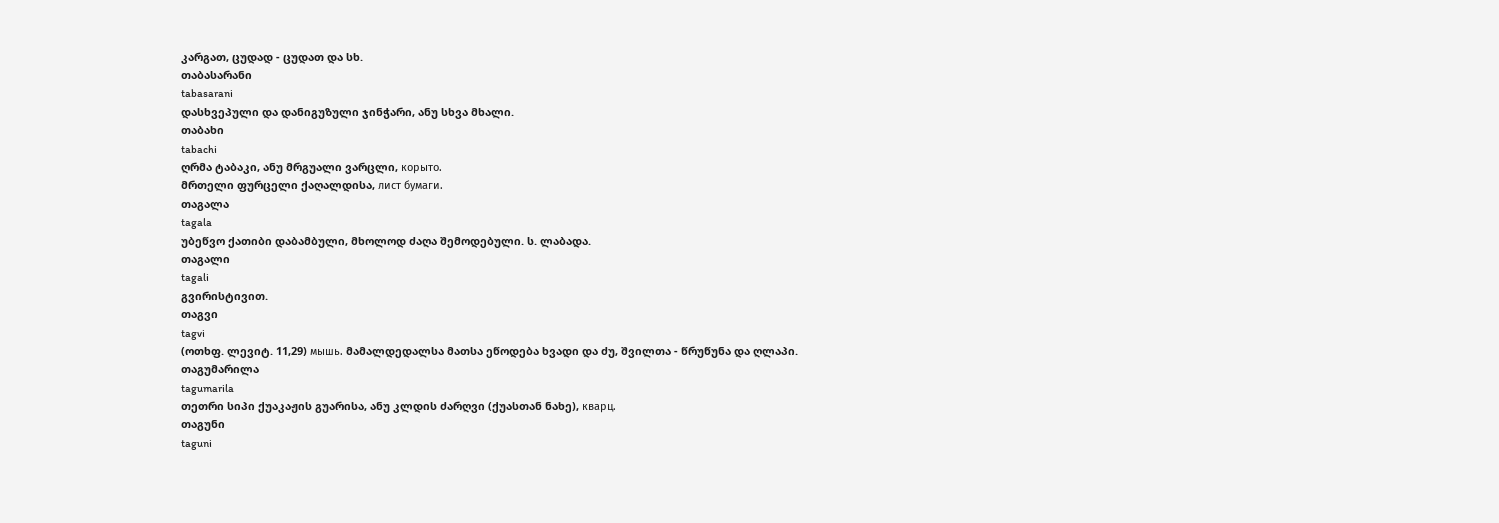კარგათ, ცუდად - ცუდათ და სხ.
თაბასარანი
tabasarani
დასხვეპული და დანიგუზული ჯინჭარი, ანუ სხვა მხალი.
თაბახი
tabachi
ღრმა ტაბაკი, ანუ მრგუალი ვარცლი, корыто.
მრთელი ფურცელი ქაღალდისა, лист бумаги.
თაგალა
tagala
უბეწვო ქათიბი დაბამბული, მხოლოდ ძაღა შემოდებული. ს. ლაბადა.
თაგალი
tagali
გვირისტივით.
თაგვი
tagvi
(ოთხფ. ლევიტ. 11,29) мышь. მამალდედალსა მათსა ეწოდება ხვადი და ძუ, შვილთა - წრუწუნა და ღლაპი.
თაგუმარილა
tagumarila
თეთრი სიპი ქუაკაჟის გუარისა, ანუ კლდის ძარღვი (ქუასთან ნახე), кварц.
თაგუნი
taguni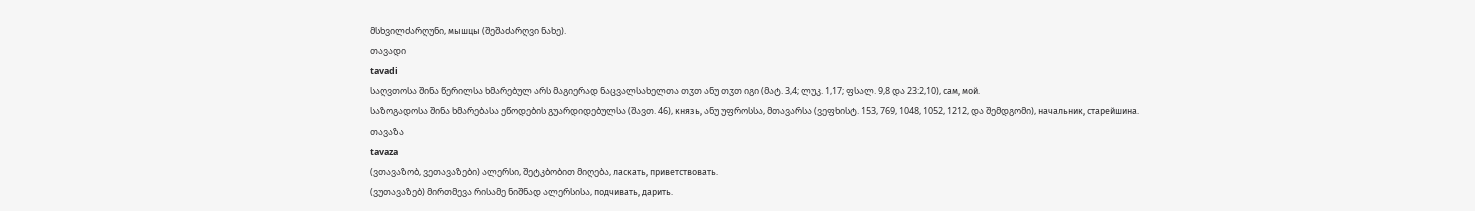მსხვილძარღუნი, мышцы (შეშაძარღვი ნახე).
თავადი
tavadi
საღვთოსა შინა წერილსა ხმარებულ არს მაგიერად ნაცვალსახელთა თჳთ ანუ თჳთ იგი (მატ. 3,4; ლუკ. 1,17; ფსალ. 9,8 და 23:2,10), сам, мой.
საზოგადოსა შინა ხმარებასა ეწოდების გუარდიდებულსა (შავთ. 46), князь, ანუ უფროსსა, მთავარსა (ვეფხისტ. 153, 769, 1048, 1052, 1212, და შემდგომი), начальник, старейшина.
თავაზა
tavaza
(ვთავაზობ, ვეთავაზები) ალერსი, შეტკბობით მიღება, ласкать, приветствовать.
(ვუთავაზებ) მირთმევა რისამე ნიშნად ალერსისა, подчивать, дарить.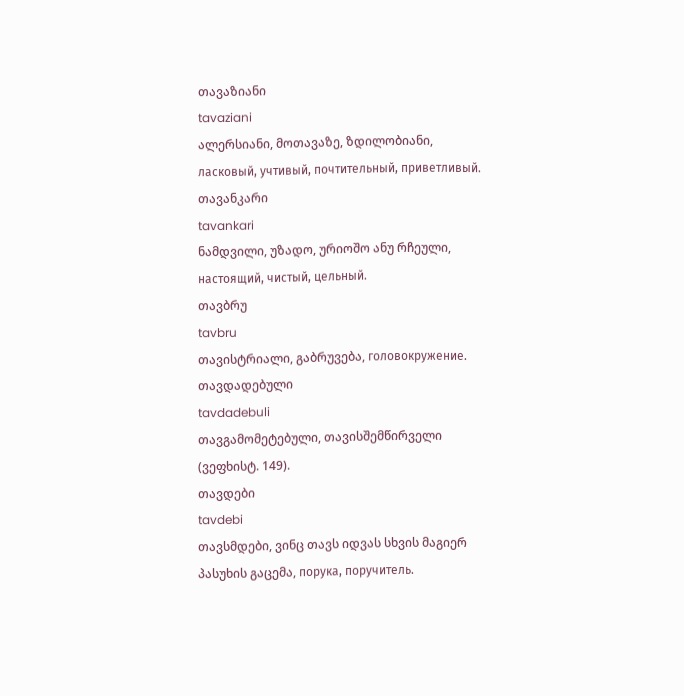თავაზიანი
tavaziani
ალერსიანი, მოთავაზე, ზდილობიანი, ласковый, учтивый, почтительный, приветливый.
თავანკარი
tavankari
ნამდვილი, უზადო, ურიოშო ანუ რჩეული, настоящий, чистый, цельный.
თავბრუ
tavbru
თავისტრიალი, გაბრუვება, головокружение.
თავდადებული
tavdadebuli
თავგამომეტებული, თავისშემწირველი (ვეფხისტ. 149).
თავდები
tavdebi
თავსმდები, ვინც თავს იდვას სხვის მაგიერ პასუხის გაცემა, порука, поручитель.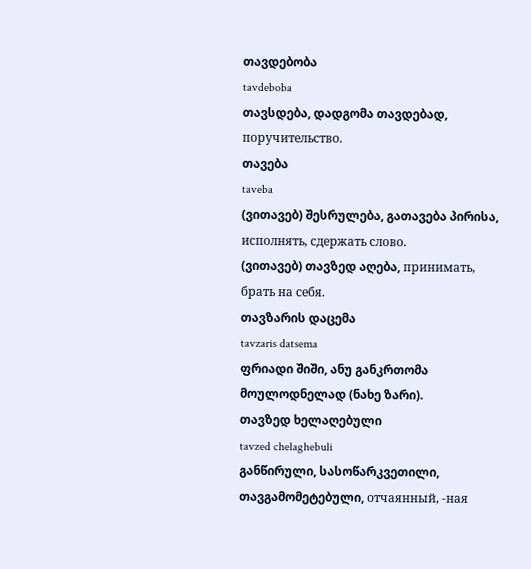თავდებობა
tavdeboba
თავსდება, დადგომა თავდებად, поручительство.
თავება
taveba
(ვითავებ) შესრულება, გათავება პირისა, исполнять, сдержать слово.
(ვითავებ) თავზედ აღება, принимать, брать на себя.
თავზარის დაცემა
tavzaris datsema
ფრიადი შიში, ანუ განკრთომა მოულოდნელად (ნახე ზარი).
თავზედ ხელაღებული
tavzed chelaghebuli
განწირული, სასოწარკვეთილი, თავგამომეტებული, отчаянный, -ная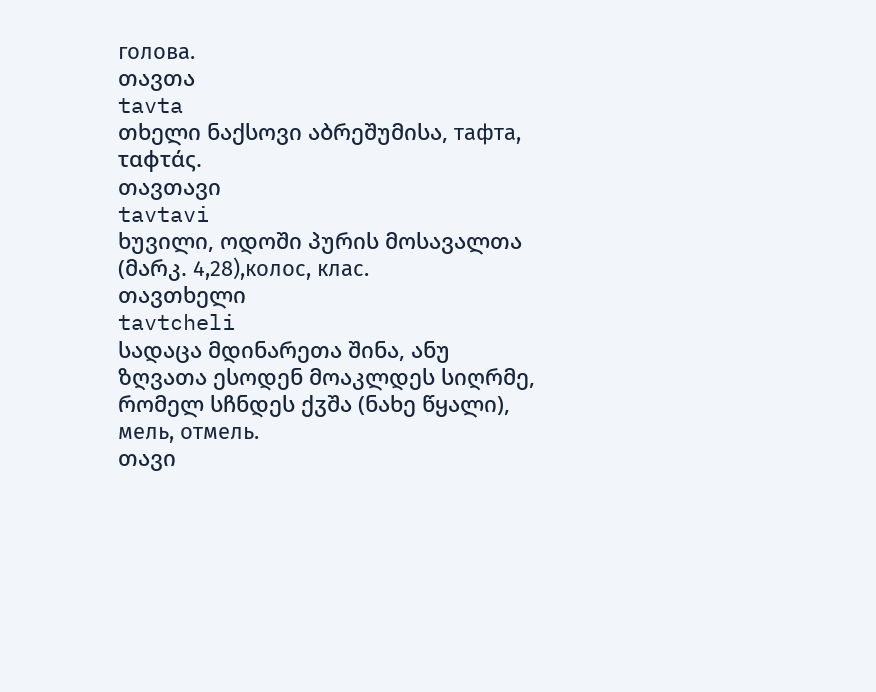голова.
თავთა
tavta
თხელი ნაქსოვი აბრეშუმისა, тафта, ταφτάς.
თავთავი
tavtavi
ხუვილი, ოდოში პურის მოსავალთა (მარკ. 4,28),колос, клас.
თავთხელი
tavtcheli
სადაცა მდინარეთა შინა, ანუ ზღვათა ესოდენ მოაკლდეს სიღრმე, რომელ სჩნდეს ქჳშა (ნახე წყალი), мель, отмель.
თავი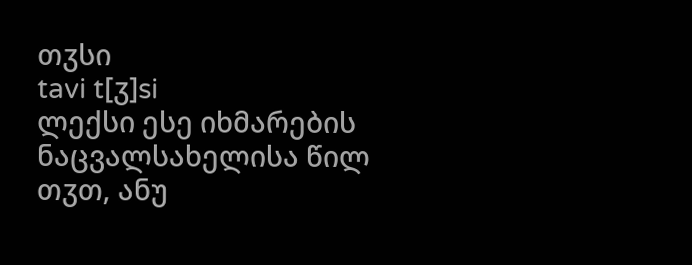თჳსი
tavi t[ჳ]si
ლექსი ესე იხმარების ნაცვალსახელისა წილ თჳთ, ანუ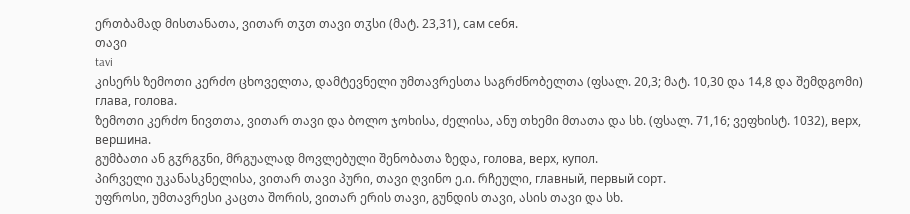ერთბამად მისთანათა, ვითარ თჳთ თავი თჳსი (მატ. 23,31), сам себя.
თავი
tavi
კისერს ზემოთი კერძო ცხოველთა, დამტევნელი უმთავრესთა საგრძნობელთა (ფსალ. 20,3; მატ. 10,30 და 14,8 და შემდგომი) глава, голова.
ზემოთი კერძო ნივთთა, ვითარ თავი და ბოლო ჯოხისა, ძელისა, ანუ თხემი მთათა და სხ. (ფსალ. 71,16; ვეფხისტ. 1032), верх, вершина.
გუმბათი ან გჳრგჳნი, მრგუალად მოვლებული შენობათა ზედა, голова, верх, купол.
პირველი უკანასკნელისა, ვითარ თავი პური, თავი ღვინო ე.ი. რჩეული, главный, первый сорт.
უფროსი, უმთავრესი კაცთა შორის, ვითარ ერის თავი, გუნდის თავი, ასის თავი და სხ.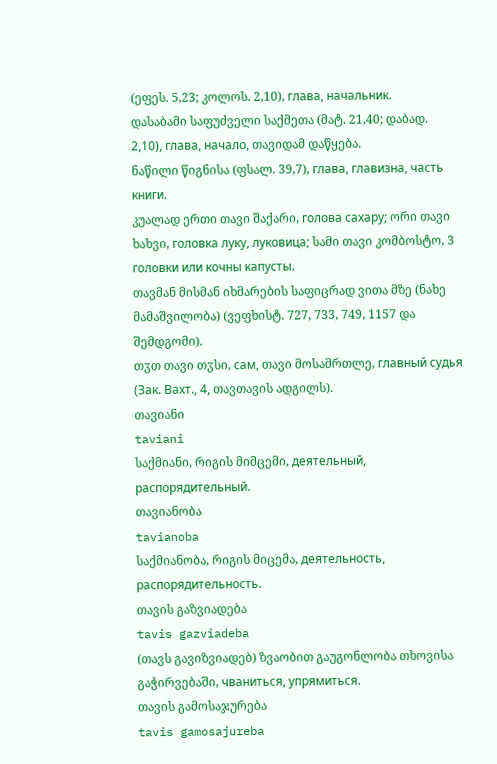(ეფეს. 5,23; კოლოს. 2,10), глава, начальник.
დასაბამი საფუძველი საქმეთა (მატ. 21,40; დაბად. 2,10), глава, начало, თავიდამ დაწყება.
ნაწილი წიგნისა (ფსალ. 39,7), глава, главизна, часть книги.
კუალად ერთი თავი შაქარი, голова сахару; ორი თავი ხახვი, головка луку, луковица; სამი თავი კომბოსტო, 3 головки или кочны капусты.
თავმან მისმან იხმარების საფიცრად ვითა მზე (ნახე მამაშვილობა) (ვეფხისტ. 727, 733, 749, 1157 და შემდგომი).
თჳთ თავი თჳსი, сам, თავი მოსამრთლე, главный судья (Зак. Вахт., 4, თავთავის ადგილს).
თავიანი
taviani
საქმიანი, რიგის მიმცემი, деятельный, распорядительный.
თავიანობა
tavianoba
საქმიანობა, რიგის მიცემა, деятельность, распорядительность.
თავის გაზვიადება
tavis gazviadeba
(თავს გავიზვიადებ) ზვაობით გაუგონლობა თხოვისა გაჭირვებაში, чваниться, упрямиться.
თავის გამოსაჯურება
tavis gamosajureba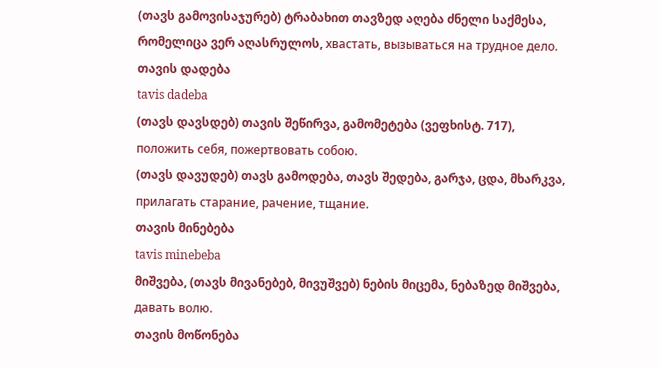(თავს გამოვისაჯურებ) ტრაბახით თავზედ აღება ძნელი საქმესა, რომელიცა ვერ აღასრულოს, хвастать, вызываться на трудное дело.
თავის დადება
tavis dadeba
(თავს დავსდებ) თავის შეწირვა, გამომეტება (ვეფხისტ. 717), положить себя, пожертвовать собою.
(თავს დავუდებ) თავს გამოდება, თავს შედება, გარჯა, ცდა, მხარკვა, прилагать старание, рачение, тщание.
თავის მინებება
tavis minebeba
მიშვება, (თავს მივანებებ, მივუშვებ) ნების მიცემა, ნებაზედ მიშვება, давать волю.
თავის მოწონება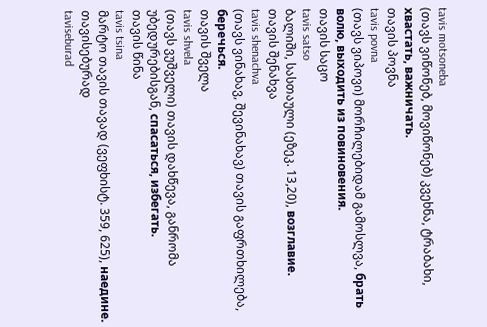tavis motsoneba
(თავს ვიწონებ, მოვიწონებ) კვეხნა, ტრაბახი, хвастать, важничать.
თავის პოვნა
tavis povna
(თავს ვიპოვი) მორჩილებიდამ გამოსლვა, брать волю, выходить из повиновения.
თავის საცო
tavis satso
ბალიში, სასთაული (ეზეკ. 13,20), возглавие.
თავის შენახვა
tavis shenachva
(თავს ვინახავ, შევინახავ) თავის გაფრთხილება, беречься.
თავის შველა
tavis shvela
(თავს ვუშველი) თავის დახწევა, განრომა უბედურებისგან, спасаться, избегать.
თავის წინა
tavis tsina
მარტო თავის თავად (ვეფხისტ. 359, 625), наедине.
თავისებურად
taviseburad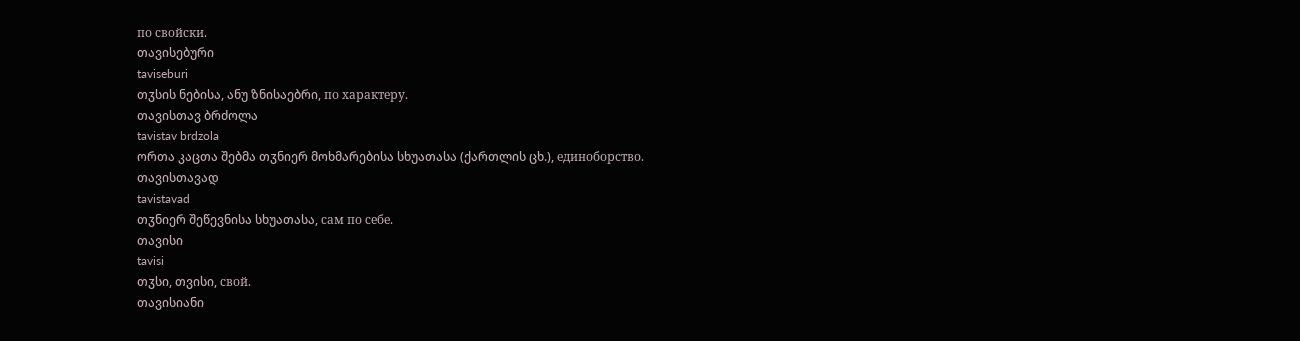по свойски.
თავისებური
taviseburi
თჳსის ნებისა, ანუ ზნისაებრი, по характеру.
თავისთავ ბრძოლა
tavistav brdzola
ორთა კაცთა შებმა თჳნიერ მოხმარებისა სხუათასა (ქართლის ცხ.), единоборство.
თავისთავად
tavistavad
თჳნიერ შეწევნისა სხუათასა, сам по себе.
თავისი
tavisi
თჳსი, თვისი, свой.
თავისიანი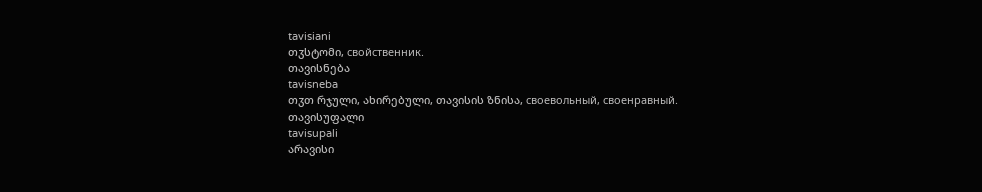tavisiani
თჳსტომი, свойственник.
თავისნება
tavisneba
თჳთ რჯული, ახირებული, თავისის ზნისა, своевольный, своенравный.
თავისუფალი
tavisupali
არავისი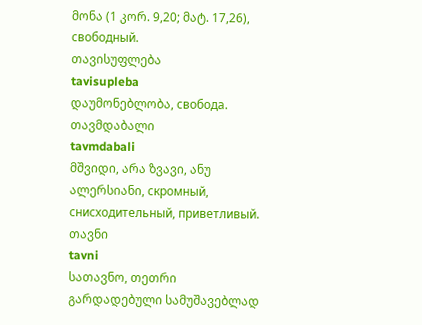მონა (1 კორ. 9,20; მატ. 17,26), свободный.
თავისუფლება
tavisupleba
დაუმონებლობა, свобода.
თავმდაბალი
tavmdabali
მშვიდი, არა ზვავი, ანუ ალერსიანი, скромный, снисходительный, приветливый.
თავნი
tavni
სათავნო, თეთრი გარდადებული სამუშავებლად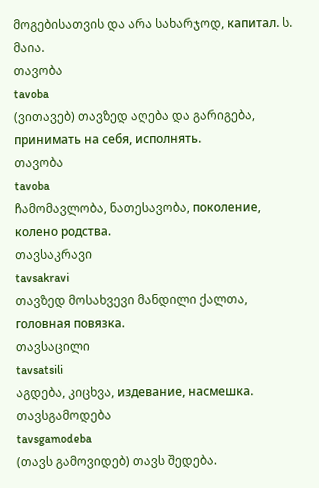მოგებისათვის და არა სახარჯოდ, капитал. ს. მაია.
თავობა
tavoba
(ვითავებ) თავზედ აღება და გარიგება, принимать на себя, исполнять.
თავობა
tavoba
ჩამომავლობა, ნათესავობა, поколение, колено родства.
თავსაკრავი
tavsakravi
თავზედ მოსახვევი მანდილი ქალთა, головная повязка.
თავსაცილი
tavsatsili
აგდება, კიცხვა, издевание, насмешка.
თავსგამოდება
tavsgamodeba
(თავს გამოვიდებ) თავს შედება.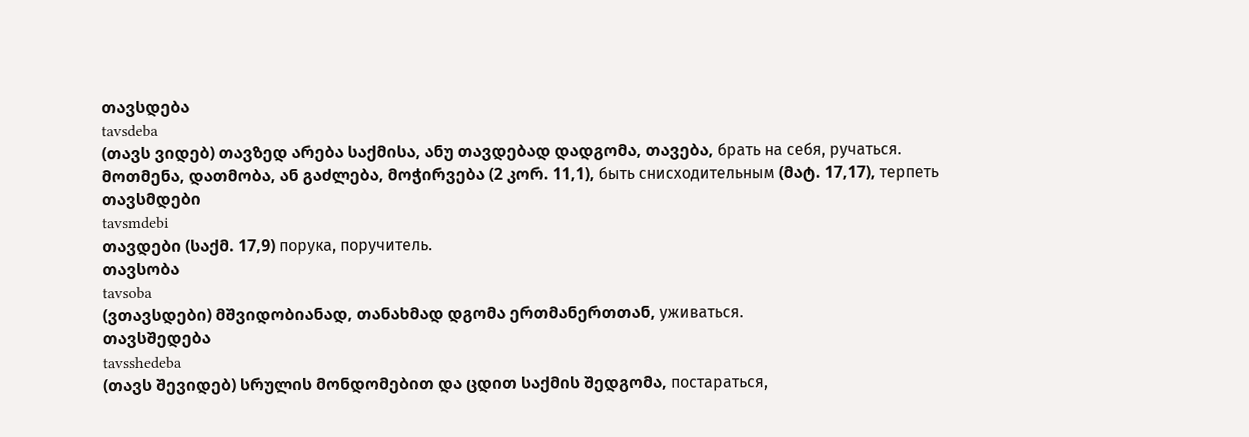თავსდება
tavsdeba
(თავს ვიდებ) თავზედ არება საქმისა, ანუ თავდებად დადგომა, თავება, брать на себя, ручаться.
მოთმენა, დათმობა, ან გაძლება, მოჭირვება (2 კორ. 11,1), быть снисходительным (მატ. 17,17), терпеть
თავსმდები
tavsmdebi
თავდები (საქმ. 17,9) порука, поручитель.
თავსობა
tavsoba
(ვთავსდები) მშვიდობიანად, თანახმად დგომა ერთმანერთთან, уживаться.
თავსშედება
tavsshedeba
(თავს შევიდებ) სრულის მონდომებით და ცდით საქმის შედგომა, постараться,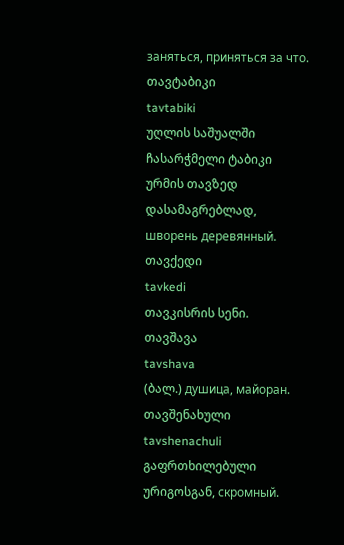заняться, приняться за что.
თავტაბიკი
tavtabiki
უღლის საშუალში ჩასარჭმელი ტაბიკი ურმის თავზედ დასამაგრებლად, шворень деревянный.
თავქედი
tavkedi
თავკისრის სენი.
თავშავა
tavshava
(ბალ.) душица, майоран.
თავშენახული
tavshenachuli
გაფრთხილებული ურიგოსგან, скромный.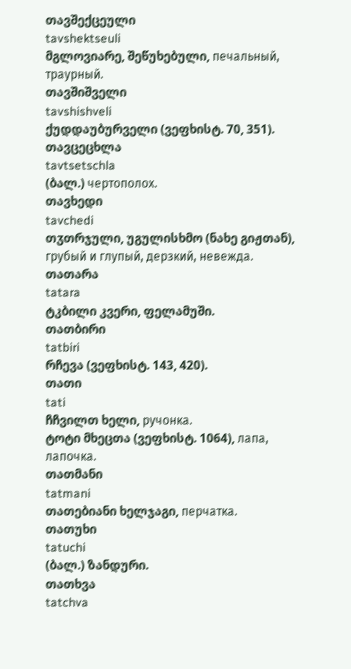თავშექცეული
tavshektseuli
მგლოვიარე, შეწუხებული, печальный, траурный.
თავშიშველი
tavshishveli
ქუდდაუბურველი (ვეფხისტ. 70, 351).
თავცეცხლა
tavtsetschla
(ბალ.) чертополох.
თავხედი
tavchedi
თჳთრჯული, უგულისხმო (ნახე გიჟთან), грубый и глупый, дерзкий, невежда.
თათარა
tatara
ტკბილი კვერი, ფელამუში.
თათბირი
tatbiri
რჩევა (ვეფხისტ. 143, 420).
თათი
tati
ჩჩვილთ ხელი, ручонка.
ტოტი მხეცთა (ვეფხისტ. 1064), лапа, лапочка.
თათმანი
tatmani
თათებიანი ხელჯაგი, перчатка.
თათუხი
tatuchi
(ბალ.) ზანდური.
თათხვა
tatchva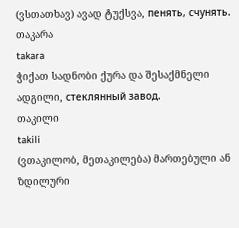(ვსთათხავ) ავად ტუქსვა, пенять, счунять.
თაკარა
takara
ჭიქათ სადნობი ქურა და შესაქმნელი ადგილი, стеклянный завод.
თაკილი
takili
(ვთაკილობ, მეთაკილება) მართებული ან ზდილური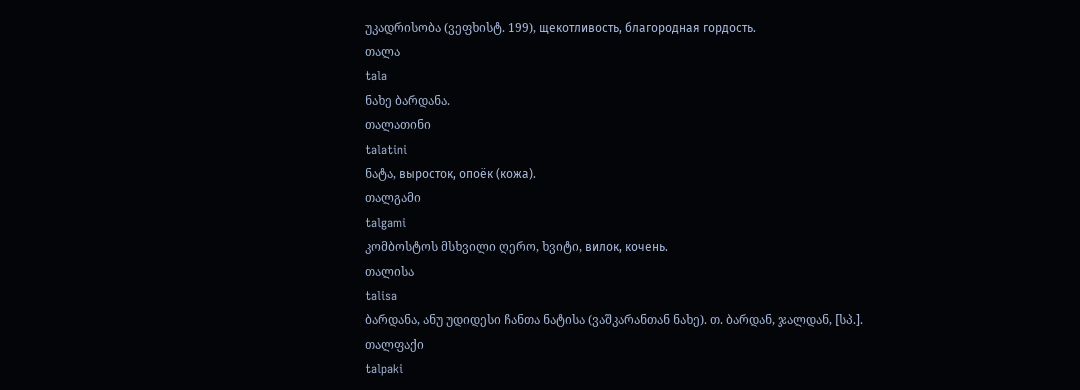უკადრისობა (ვეფხისტ. 199), щекотливость, благородная гордость.
თალა
tala
ნახე ბარდანა.
თალათინი
talatini
ნატა, выросток, опоёк (кожа).
თალგამი
talgami
კომბოსტოს მსხვილი ღერო, ხვიტი, вилок, кочень.
თალისა
talisa
ბარდანა, ანუ უდიდესი ჩანთა ნატისა (ვაშკარანთან ნახე). თ. ბარდან, ჯალდან, [სპ.].
თალფაქი
talpaki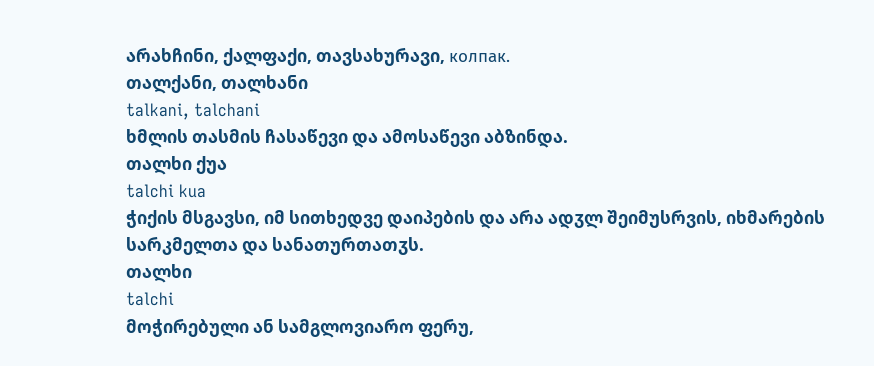არახჩინი, ქალფაქი, თავსახურავი, колпак.
თალქანი, თალხანი
talkani, talchani
ხმლის თასმის ჩასაწევი და ამოსაწევი აბზინდა.
თალხი ქუა
talchi kua
ჭიქის მსგავსი, იმ სითხედვე დაიპების და არა ადჳლ შეიმუსრვის, იხმარების სარკმელთა და სანათურთათჳს.
თალხი
talchi
მოჭირებული ან სამგლოვიარო ფერუ,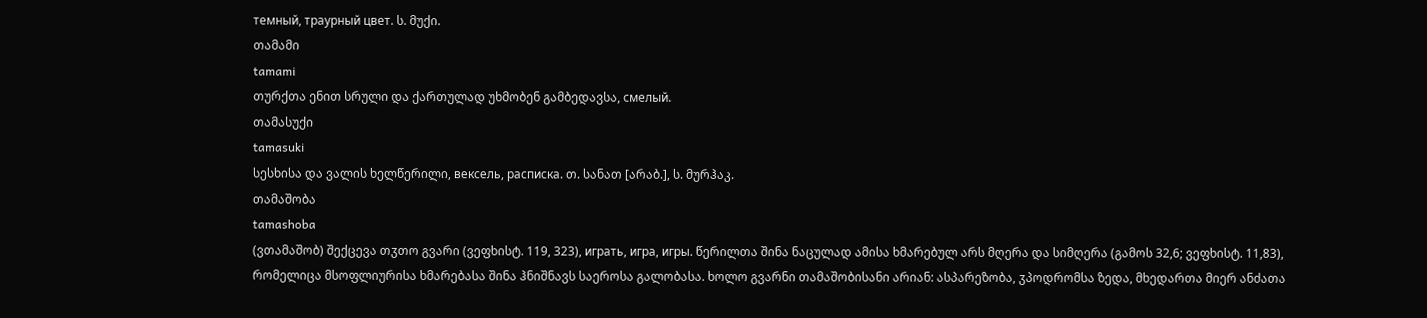темный, траурный цвет. ს. მუქი.
თამამი
tamami
თურქთა ენით სრული და ქართულად უხმობენ გამბედავსა, смелый.
თამასუქი
tamasuki
სესხისა და ვალის ხელწერილი, вексель, расписка. თ. სანათ [არაბ.], ს. მურჰაკ.
თამაშობა
tamashoba
(ვთამაშობ) შექცევა თჳთო გვარი (ვეფხისტ. 119, 323), играть, игра, игры. წერილთა შინა ნაცულად ამისა ხმარებულ არს მღერა და სიმღერა (გამოს 32,6; ვეფხისტ. 11,83), რომელიცა მსოფლიურისა ხმარებასა შინა ჰნიშნავს საეროსა გალობასა. ხოლო გვარნი თამაშობისანი არიან: ასპარეზობა, ჳპოდრომსა ზედა, მხედართა მიერ ანძათა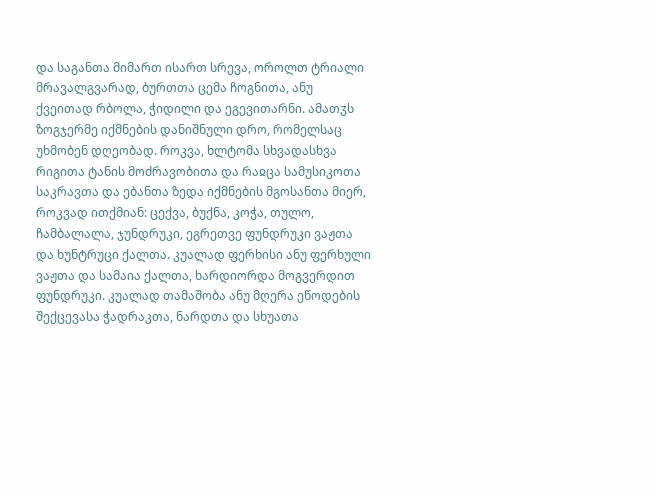და საგანთა მიმართ ისართ სრევა, ოროლთ ტრიალი მრავალგვარად, ბურთთა ცემა ჩოგნითა, ანუ ქვეითად რბოლა, ჭიდილი და ეგევითარნი. ამათჳს ზოგჯერმე იქმნების დანიშნული დრო, რომელსაც უხმობენ დღეობად. როკვა, ხლტომა სხვადასხვა რიგითა ტანის მოძრავობითა და რაჲცა სამუსიკოთა საკრავთა და ებანთა ზედა იქმნების მგოსანთა მიერ, როკვად ითქმიან: ცექვა, ბუქნა, კოჭა, თულო, ჩამბალალა, ჯუნდრუკი, ეგრეთვე ფუნდრუკი ვაჟთა და ხუნტრუცი ქალთა. კუალად ფერხისი ანუ ფერხული ვაჟთა და სამაია ქალთა, ხარდიორდა მოგვერდით ფუნდრუკი. კუალად თამაშობა ანუ მღერა ეწოდების შექცევასა ჭადრაკთა, ნარდთა და სხუათა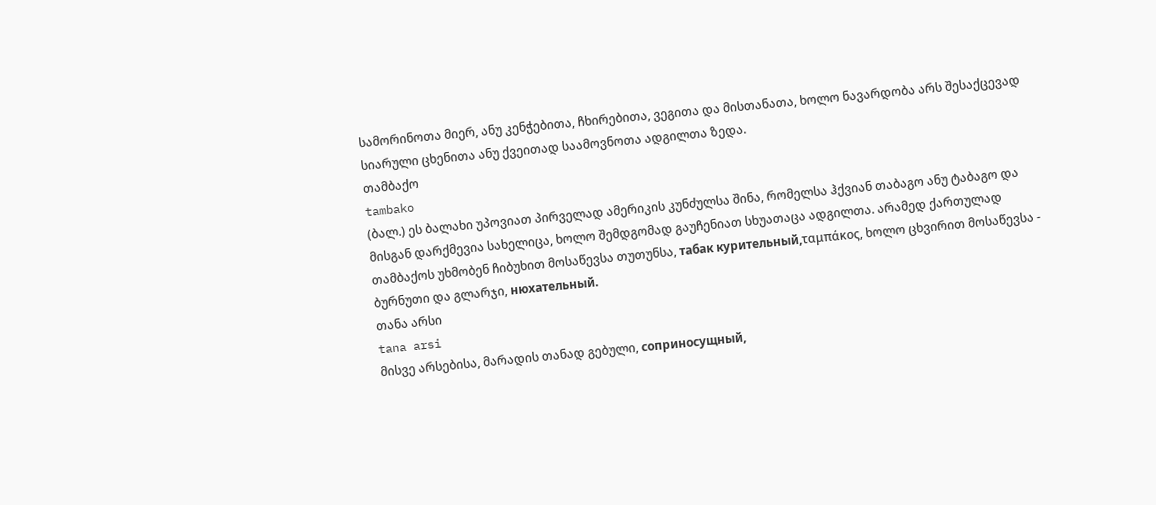სამორინოთა მიერ, ანუ კენჭებითა, ჩხირებითა, ვეგითა და მისთანათა, ხოლო ნავარდობა არს შესაქცევად სიარული ცხენითა ანუ ქვეითად საამოვნოთა ადგილთა ზედა.
თამბაქო
tambako
(ბალ.) ეს ბალახი უპოვიათ პირველად ამერიკის კუნძულსა შინა, რომელსა ჰქვიან თაბაგო ანუ ტაბაგო და მისგან დარქმევია სახელიცა, ხოლო შემდგომად გაუჩენიათ სხუათაცა ადგილთა. არამედ ქართულად თამბაქოს უხმობენ ჩიბუხით მოსაწევსა თუთუნსა, табак курительный,ταμπάκος, ხოლო ცხვირით მოსაწევსა - ბურნუთი და გლარჯი, нюхательный.
თანა არსი
tana arsi
მისვე არსებისა, მარადის თანად გებული, соприносущный,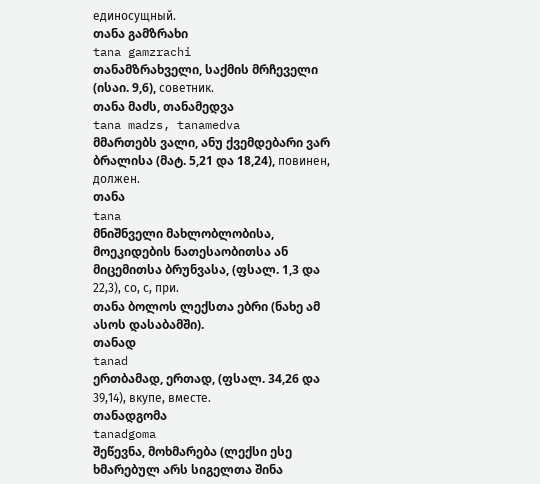единосущный.
თანა გამზრახი
tana gamzrachi
თანამზრახველი, საქმის მრჩეველი (ისაი. 9,6), советник.
თანა მაძს, თანამედვა
tana madzs, tanamedva
მმართებს ვალი, ანუ ქვემდებარი ვარ ბრალისა (მატ. 5,21 და 18,24), повинен, должен.
თანა
tana
მნიშნველი მახლობლობისა, მოეკიდების ნათესაობითსა ან მიცემითსა ბრუნვასა, (ფსალ. 1,3 და 22,3), со, с, при.
თანა ბოლოს ლექსთა ებრი (ნახე ამ ასოს დასაბამში).
თანად
tanad
ერთბამად, ერთად, (ფსალ. 34,26 და 39,14), вкупе, вместе.
თანადგომა
tanadgoma
შეწევნა, მოხმარება (ლექსი ესე ხმარებულ არს სიგელთა შინა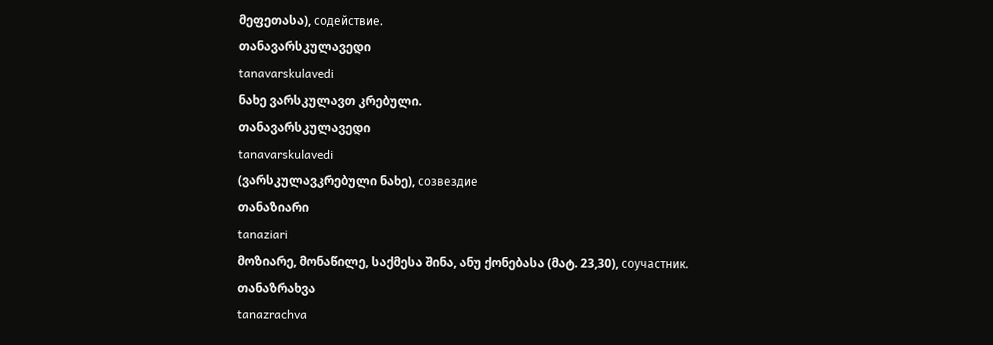მეფეთასა), содействие.
თანავარსკულავედი
tanavarskulavedi
ნახე ვარსკულავთ კრებული.
თანავარსკულავედი
tanavarskulavedi
(ვარსკულავკრებული ნახე), созвездие
თანაზიარი
tanaziari
მოზიარე, მონაწილე, საქმესა შინა, ანუ ქონებასა (მატ. 23,30), соучастник.
თანაზრახვა
tanazrachva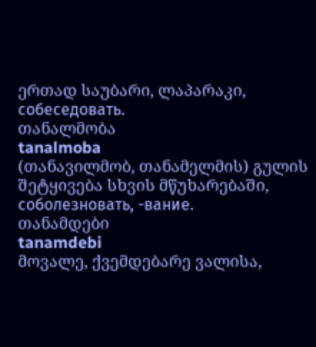ერთად საუბარი, ლაპარაკი, собеседовать.
თანალმობა
tanalmoba
(თანავილმობ, თანამელმის) გულის შეტყივება სხვის მწუხარებაში, соболезновать, -вание.
თანამდები
tanamdebi
მოვალე, ქვემდებარე ვალისა,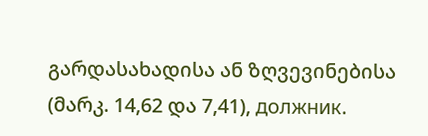გარდასახადისა ან ზღვევინებისა (მარკ. 14,62 და 7,41), должник.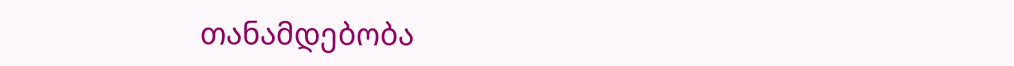თანამდებობა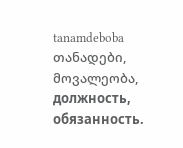tanamdeboba
თანადები, მოვალეობა, должность, обязанность.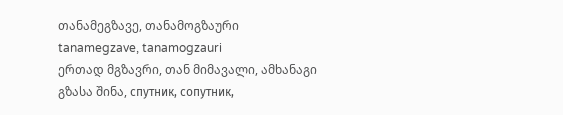თანამეგზავე, თანამოგზაური
tanamegzave, tanamogzauri
ერთად მგზავრი, თან მიმავალი, ამხანაგი გზასა შინა, спутник, сопутник,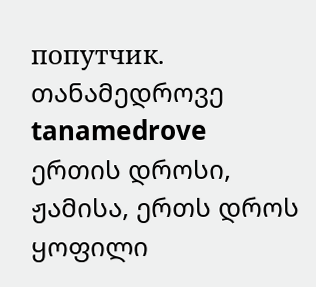попутчик.
თანამედროვე
tanamedrove
ერთის დროსი, ჟამისა, ერთს დროს ყოფილი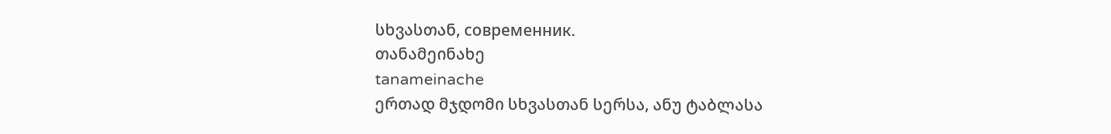სხვასთან, современник.
თანამეინახე
tanameinache
ერთად მჯდომი სხვასთან სერსა, ანუ ტაბლასა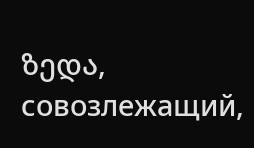ზედა, совозлежащий,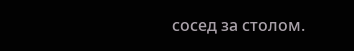сосед за столом.